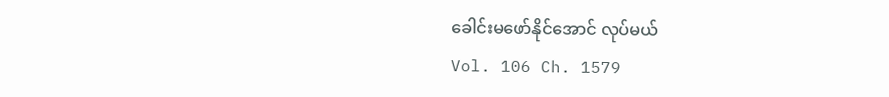ခေါင်းမဖော်နိုင်အောင် လုပ်မယ်
Vol. 106 Ch. 1579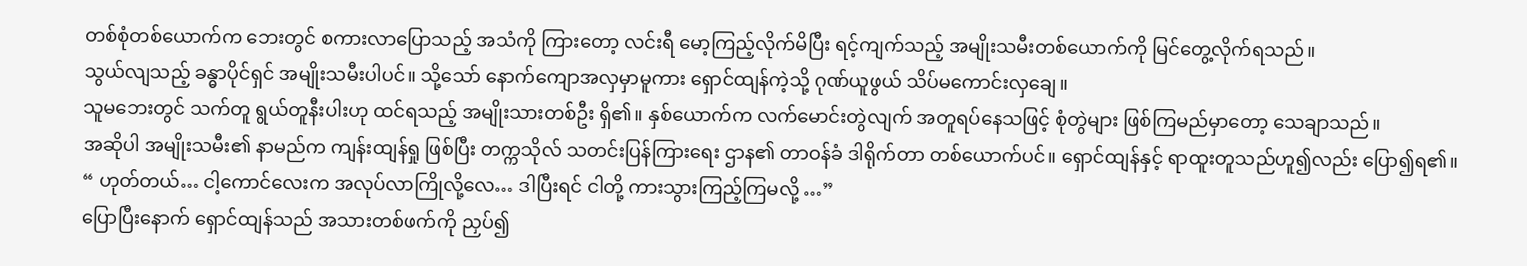တစ်စုံတစ်ယောက်က ဘေးတွင် စကားလာပြောသည့် အသံကို ကြားတော့ လင်းရီ မော့ကြည့်လိုက်မိပြီး ရင့်ကျက်သည့် အမျိုးသမီးတစ်ယောက်ကို မြင်တွေ့လိုက်ရသည်။
သွယ်လျသည့် ခန္ဓာပိုင်ရှင် အမျိုးသမီးပါပင်။ သို့သော် နောက်ကျောအလှမှာမူကား ရှောင်ထျန်ကဲ့သို့ ဂုဏ်ယူဖွယ် သိပ်မကောင်းလှချေ။
သူမဘေးတွင် သက်တူ ရွယ်တူနီးပါးဟု ထင်ရသည့် အမျိုးသားတစ်ဦး ရှိ၏။ နှစ်ယောက်က လက်မောင်းတွဲလျက် အတူရပ်နေသဖြင့် စုံတွဲများ ဖြစ်ကြမည်မှာတော့ သေချာသည်။
အဆိုပါ အမျိုးသမီး၏ နာမည်က ကျန်းထျန်ရှု ဖြစ်ပြီး တက္ကသိုလ် သတင်းပြန်ကြားရေး ဌာန၏ တာဝန်ခံ ဒါရိုက်တာ တစ်ယောက်ပင်။ ရှောင်ထျန်နှင့် ရာထူးတူသည်ဟူ၍လည်း ပြော၍ရ၏။
“ ဟုတ်တယ်… ငါ့ကောင်လေးက အလုပ်လာကြိုလို့လေ… ဒါပြီးရင် ငါတို့ ကားသွားကြည့်ကြမလို့ …”
ပြောပြီးနောက် ရှောင်ထျန်သည် အသားတစ်ဖက်ကို ညှပ်၍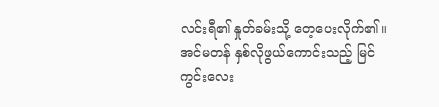လင်းရီ၏ နှုတ်ခမ်းသို့ တေ့ပေးလိုက်၏။ အင်မတန် နှစ်လိုဖွယ်ကောင်းသည့် မြင်ကွင်းလေး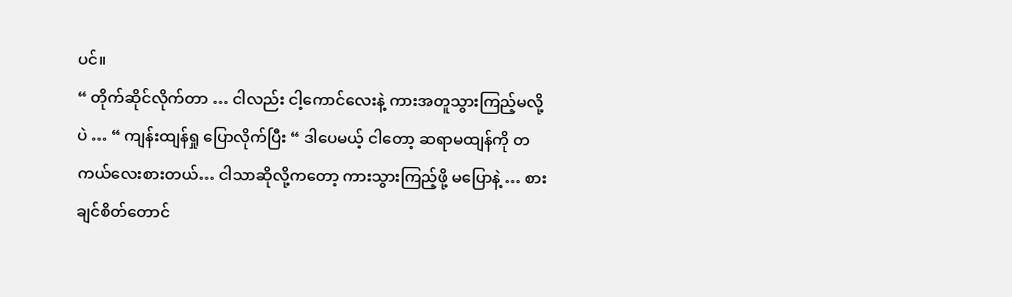ပင်။
“ တိုက်ဆိုင်လိုက်တာ … ငါလည်း ငါ့ကောင်လေးနဲ့ ကားအတူသွားကြည့်မလို့ပဲ … “ ကျန်းထျန်ရှု ပြောလိုက်ပြီး “ ဒါပေမယ့် ငါတော့ ဆရာမထျန်ကို တကယ်လေးစားတယ်… ငါသာဆိုလို့ကတော့ ကားသွားကြည့်ဖို့ မပြောနဲ့ … စားချင်စိတ်တောင်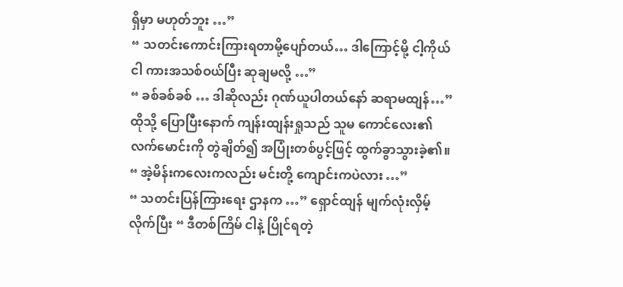ရှိမှာ မဟုတ်ဘူး …”
“ သတင်းကောင်းကြားရတာမို့ပျော်တယ်… ဒါကြောင့်မို့ ငါ့ကိုယ်ငါ ကားအသစ်ဝယ်ပြီး ဆုချမလို့ …”
“ ခစ်ခစ်ခစ် … ဒါဆိုလည်း ဂုဏ်ယူပါတယ်နော် ဆရာမထျန်…”
ထိုသို့ ပြောပြီးနောက် ကျန်းထျန်းရှုသည် သူမ ကောင်လေး၏ လက်မောင်းကို တွဲချိတ်၍ အပြုံးတစ်ပွင့်ဖြင့် ထွက်ခွာသွားခဲ့၏။
“ အဲ့မိန်းကလေးကလည်း မင်းတို့ ကျောင်းကပဲလား …”
“ သတင်းပြန်ကြားရေး ဌာနက …” ရှောင်ထျန် မျက်လုံးလှိမ့်လိုက်ပြီး “ ဒီတစ်ကြိမ် ငါနဲ့ ပြိုင်ရတဲ့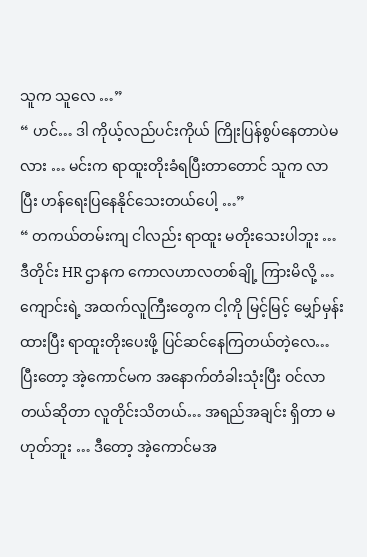သူက သူလေ …”
“ ဟင်… ဒါ ကိုယ့်လည်ပင်းကိုယ် ကြိုးပြန်စွပ်နေတာပဲမလား … မင်းက ရာထူးတိုးခံရပြီးတာတောင် သူက လာပြီး ဟန်ရေးပြနေနိုင်သေးတယ်ပေါ့ …”
“ တကယ်တမ်းကျ ငါလည်း ရာထူး မတိုးသေးပါဘူး … ဒီတိုင်း HR ဌာနက ကောလဟာလတစ်ချို့ ကြားမိလို့ … ကျောင်းရဲ့ အထက်လူကြီးတွေက ငါ့ကို မြင့်မြင့် မျှော်မှန်းထားပြီး ရာထူးတိုးပေးဖို့ ပြင်ဆင်နေကြတယ်တဲ့လေ… ပြီးတော့ အဲ့ကောင်မက အနောက်တံခါးသုံးပြီး ဝင်လာတယ်ဆိုတာ လူတိုင်းသိတယ်… အရည်အချင်း ရှိတာ မဟုတ်ဘူး … ဒီတော့ အဲ့ကောင်မအ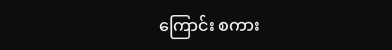ကြောင်း စကား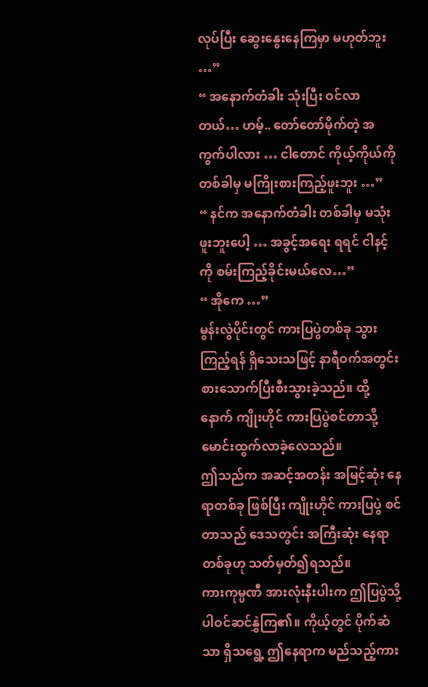လုပ်ပြီး ဆွေးနွေးနေကြမှာ မဟုတ်ဘူး …”
“ အနောက်တံခါး သုံးပြီး ဝင်လာတယ်… ဟမ့်.. တော်တော်မိုက်တဲ့ အကွက်ပါလား … ငါတောင် ကိုယ့်ကိုယ်ကို တစ်ခါမှ မကြိုးစားကြည့်ဖူးဘူး …”
“ နင်က အနောက်တံခါး တစ်ခါမှ မသုံးဖူးဘူးပေါ့ … အခွင့်အရေး ရရင် ငါနင့်ကို စမ်းကြည့်ခိုင်းမယ်လေ…”
“ အိုကေ …”
မွန်းလွဲပိုင်းတွင် ကားပြပွဲတစ်ခု သွားကြည့်ရန် ရှိသေးသဖြင့် နာရီဝက်အတွင်း စားသောက်ပြီးစီးသွားခဲ့သည်။ ထို့နောက် ကျိုးဟိုင် ကားပြပွဲစင်တာသို့ မောင်းထွက်လာခဲ့လေသည်။
ဤသည်က အဆင့်အတန်း အမြင့်ဆုံး နေရာတစ်ခု ဖြစ်ပြီး ကျိုးဟိုင် ကားပြပွဲ စင်တာသည် ဒေသတွင်း အကြီးဆုံး နေရာတစ်ခုဟု သတ်မှတ်၍ရသည်။
ကားကုမ္ပဏီ အားလုံးနီးပါးက ဤပြပွဲသို့ ပါဝင်ဆင်နွှဲကြ၏။ ကိုယ့်တွင် ပိုက်ဆံသာ ရှိသရွေ့ ဤနေရာက မည်သည့်ကား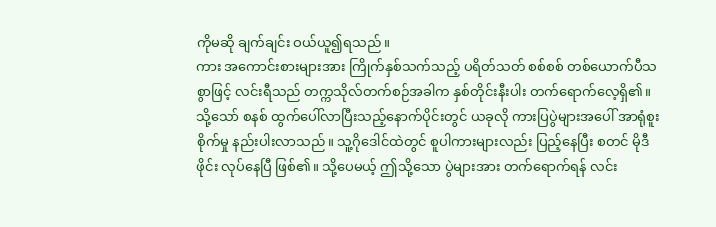ကိုမဆို ချက်ချင်း ဝယ်ယူ၍ရသည်။
ကား အကောင်းစားများအား ကြိုက်နှစ်သက်သည့် ပရိတ်သတ် စစ်စစ် တစ်ယောက်ပီသစွာဖြင့် လင်းရီသည် တက္ကသိုလ်တက်စဉ်အခါက နှစ်တိုင်းနီးပါး တက်ရောက်လေ့ရှိ၏။
သို့သော် စနစ် ထွက်ပေါ်လာပြီးသည့်နောက်ပိုင်းတွင် ယခုလို ကားပြပွဲများအပေါ် အာရုံစူးစိုက်မှု နည်းပါးလာသည်။ သူ့ဂိုဒေါင်ထဲတွင် စူပါကားများလည်း ပြည့်နေပြီး စတင် မိုဒီဖိုင်း လုပ်နေပြီ ဖြစ်၏။ သို့ပေမယ့် ဤသို့သော ပွဲများအား တက်ရောက်ရန် လင်း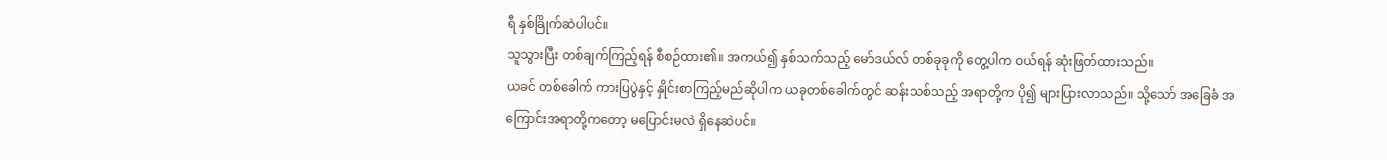ရီ နှစ်ခြိုက်ဆဲပါပင်။
သူသွားပြီး တစ်ချက်ကြည့်ရန် စီစဉ်ထား၏။ အကယ်၍ နှစ်သက်သည့် မော်ဒယ်လ် တစ်ခုခုကို တွေ့ပါက ဝယ်ရန် ဆုံးဖြတ်ထားသည်။
ယခင် တစ်ခေါက် ကားပြပွဲနှင့် နှိုင်းစာကြည့်မည်ဆိုပါက ယခုတစ်ခေါက်တွင် ဆန်းသစ်သည့် အရာတို့က ပို၍ များပြားလာသည်။ သို့သော် အခြေခံ အကြောင်းအရာတို့ကတော့ မပြောင်းမလဲ ရှိနေဆဲပင်။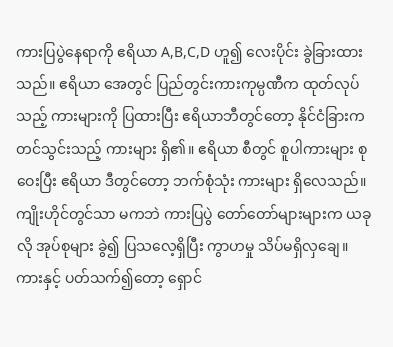ကားပြပွဲနေရာကို ဧရိယာ A,B,C,D ဟူ၍ လေးပိုင်း ခွဲခြားထားသည်။ ဧရိယာ အေတွင် ပြည်တွင်းကားကုမ္ပဏီက ထုတ်လုပ်သည့် ကားများကို ပြထားပြီး ဧရိယာဘီတွင်တော့ နိုင်ငံခြားက တင်သွင်းသည့် ကားများ ရှိ၏။ ဧရိယာ စီတွင် စူပါကားများ စုဝေးပြီး ဧရိယာ ဒီတွင်တော့ ဘက်စုံသုံး ကားများ ရှိလေသည်။
ကျိုးဟိုင်တွင်သာ မကဘဲ ကားပြပွဲ တော်တော်များများက ယခုလို အုပ်စုများ ခွဲ၍ ပြသလေ့ရှိပြီး ကွာဟမှု သိပ်မရှိလှချေ။
ကားနှင့် ပတ်သက်၍တော့ ရှောင်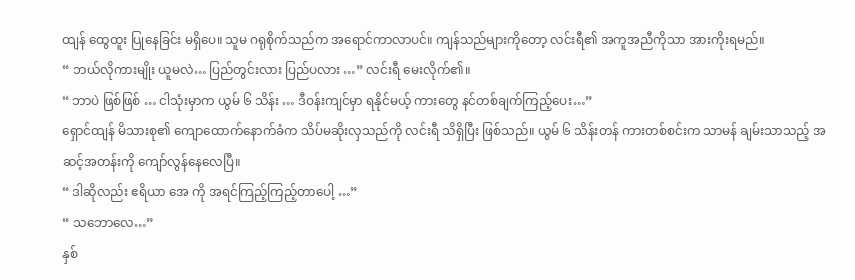ထျန် ထွေထူး ပြုနေခြင်း မရှိပေ။ သူမ ဂရုစိုက်သည်က အရောင်ကာလာပင်။ ကျန်သည်များကိုတော့ လင်းရီ၏ အကူအညီကိုသာ အားကိုးရမည်။
“ ဘယ်လိုကားမျိုး ယူမလဲ… ပြည်တွင်းလား ပြည်ပလား …” လင်းရီ မေးလိုက်၏။
“ ဘာပဲ ဖြစ်ဖြစ် … ငါသုံးမှာက ယွမ် ၆ သိန်း … ဒီဝန်းကျင်မှာ ရနိုင်မယ့် ကားတွေ နင်တစ်ချက်ကြည့်ပေး…”
ရှောင်ထျန် မိသားစု၏ ကျောထောက်နောက်ခံက သိပ်မဆိုးလှသည်ကို လင်းရီ သိရှိပြီး ဖြစ်သည်။ ယွမ် ၆ သိန်းတန် ကားတစ်စင်းက သာမန် ချမ်းသာသည့် အဆင့်အတန်းကို ကျော်လွန်နေလေပြီ။
“ ဒါဆိုလည်း ဧရိယာ အေ ကို အရင်ကြည့်ကြည့်တာပေါ့ …”
“ သဘောလေ…”
နှစ်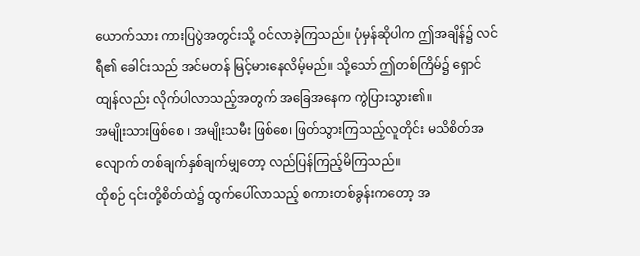ယောက်သား ကားပြပွဲအတွင်းသို့ ဝင်လာခဲ့ကြသည်။ ပုံမှန်ဆိုပါက ဤအချိန်၌ လင်ရီ၏ ခေါင်းသည် အင်မတန် မြင့်မားနေလိမ့်မည်။ သို့သော် ဤတစ်ကြိမ်၌ ရှောင်ထျန်လည်း လိုက်ပါလာသည့်အတွက် အခြေအနေက ကွဲပြားသွား၏။
အမျိုးသားဖြစ်စေ ၊ အမျိုးသမီး ဖြစ်စေ၊ ဖြတ်သွားကြသည့်လူတိုင်း မသိစိတ်အလျောက် တစ်ချက်နှစ်ချက်မျှတော့ လည်ပြန်ကြည့်မိကြသည်။
ထိုစဉ် ၎င်းတို့စိတ်ထဲ၌ ထွက်ပေါ်လာသည့် စကားတစ်ခွန်းကတော့ အ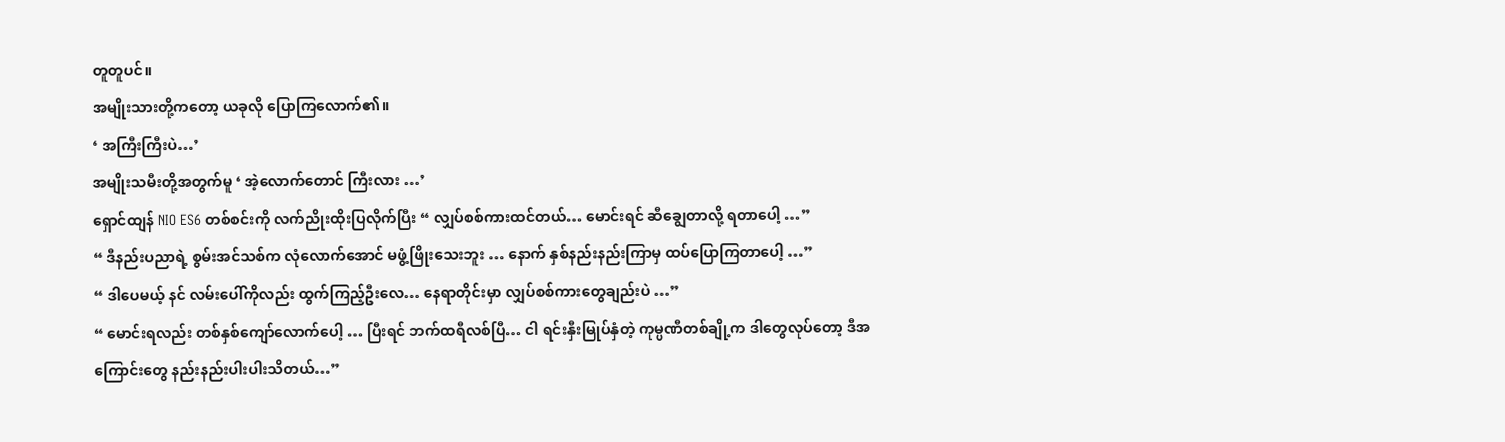တူတူပင်။
အမျိုးသားတို့ကတော့ ယခုလို ပြောကြလောက်၏။
‘ အကြီးကြီးပဲ…’
အမျိုးသမီးတို့အတွက်မူ ‘ အဲ့လောက်တောင် ကြီးလား …’
ရှောင်ထျန် NIO ES6 တစ်စင်းကို လက်ညိုးထိုးပြလိုက်ပြီး “ လျှပ်စစ်ကားထင်တယ်… မောင်းရင် ဆီချွေတာလို့ ရတာပေါ့ …”
“ ဒီနည်းပညာရဲ့ စွမ်းအင်သစ်က လုံလောက်အောင် မဖွံ့ဖြိုးသေးဘူး … နောက် နှစ်နည်းနည်းကြာမှ ထပ်ပြောကြတာပေါ့ …”
“ ဒါပေမယ့် နင် လမ်းပေါ်ကိုလည်း ထွက်ကြည့်ဦးလေ… နေရာတိုင်းမှာ လျှပ်စစ်ကားတွေချည်းပဲ …”
“ မောင်းရလည်း တစ်နှစ်ကျော်လောက်ပေါ့ … ပြီးရင် ဘက်ထရီလစ်ပြီ… ငါ ရင်းနှီးမြုပ်နှံတဲ့ ကုမ္ပဏီတစ်ချို့က ဒါတွေလုပ်တော့ ဒီအကြောင်းတွေ နည်းနည်းပါးပါးသိတယ်…”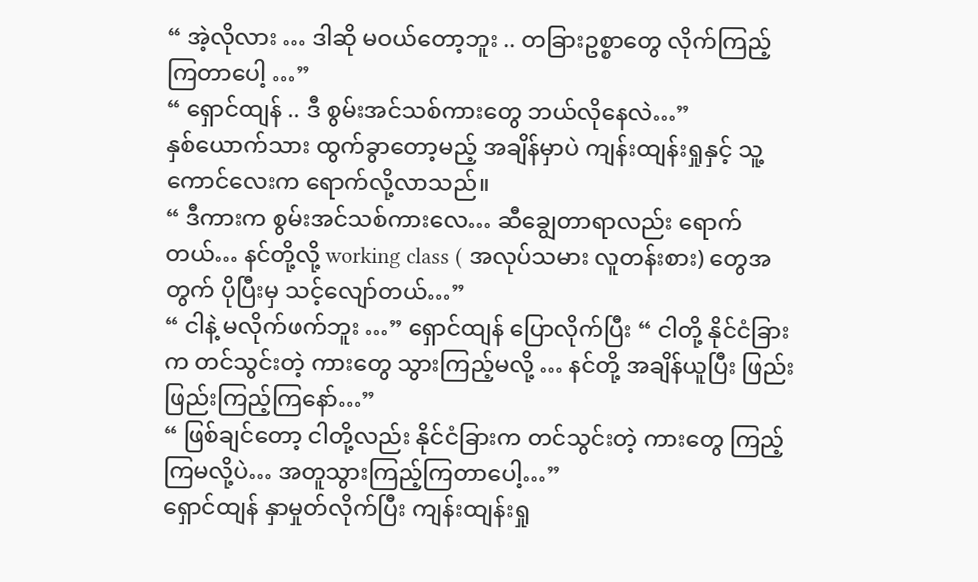“ အဲ့လိုလား … ဒါဆို မဝယ်တော့ဘူး .. တခြားဥစ္စာတွေ လိုက်ကြည့်ကြတာပေါ့ …”
“ ရှောင်ထျန် .. ဒီ စွမ်းအင်သစ်ကားတွေ ဘယ်လိုနေလဲ…”
နှစ်ယောက်သား ထွက်ခွာတော့မည့် အချိန်မှာပဲ ကျန်းထျန်းရှုနှင့် သူ့ကောင်လေးက ရောက်လို့လာသည်။
“ ဒီကားက စွမ်းအင်သစ်ကားလေ… ဆီချွေတာရာလည်း ရောက်တယ်… နင်တို့လို့ working class ( အလုပ်သမား လူတန်းစား) တွေအတွက် ပိုပြီးမှ သင့်လျော်တယ်…”
“ ငါနဲ့ မလိုက်ဖက်ဘူး …” ရှောင်ထျန် ပြောလိုက်ပြီး “ ငါတို့ နိုင်ငံခြားက တင်သွင်းတဲ့ ကားတွေ သွားကြည့်မလို့ … နင်တို့ အချိန်ယူပြီး ဖြည်းဖြည်းကြည့်ကြနော်…”
“ ဖြစ်ချင်တော့ ငါတို့လည်း နိုင်ငံခြားက တင်သွင်းတဲ့ ကားတွေ ကြည့်ကြမလို့ပဲ… အတူသွားကြည့်ကြတာပေါ့…”
ရှောင်ထျန် နှာမှုတ်လိုက်ပြီး ကျန်းထျန်းရှု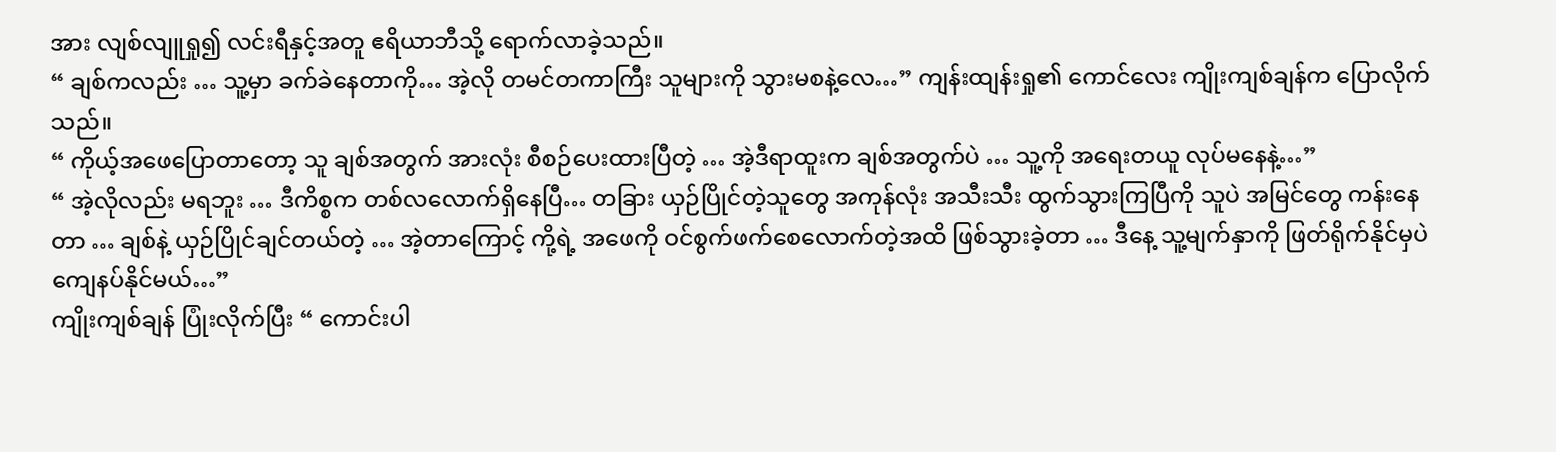အား လျစ်လျူရှု၍ လင်းရီနှင့်အတူ ဧရိယာဘီသို့ ရောက်လာခဲ့သည်။
“ ချစ်ကလည်း … သူ့မှာ ခက်ခဲနေတာကို… အဲ့လို တမင်တကာကြီး သူများကို သွားမစနဲ့လေ…” ကျန်းထျန်းရှု၏ ကောင်လေး ကျိုးကျစ်ချန်က ပြောလိုက်သည်။
“ ကိုယ့်အဖေပြောတာတော့ သူ ချစ်အတွက် အားလုံး စီစဉ်ပေးထားပြီတဲ့ … အဲ့ဒီရာထူးက ချစ်အတွက်ပဲ … သူ့ကို အရေးတယူ လုပ်မနေနဲ့…”
“ အဲ့လိုလည်း မရဘူး … ဒီကိစ္စက တစ်လလောက်ရှိနေပြီ… တခြား ယှဉ်ပြိုင်တဲ့သူတွေ အကုန်လုံး အသီးသီး ထွက်သွားကြပြီကို သူပဲ အမြင်တွေ ကန်းနေတာ … ချစ်နဲ့ ယှဉ်ပြိုင်ချင်တယ်တဲ့ … အဲ့တာကြောင့် ကို့ရဲ့ အဖေကို ဝင်စွက်ဖက်စေလောက်တဲ့အထိ ဖြစ်သွားခဲ့တာ … ဒီနေ့ သူ့မျက်နှာကို ဖြတ်ရိုက်နိုင်မှပဲ ကျေနပ်နိုင်မယ်…”
ကျိုးကျစ်ချန် ပြုံးလိုက်ပြီး “ ကောင်းပါ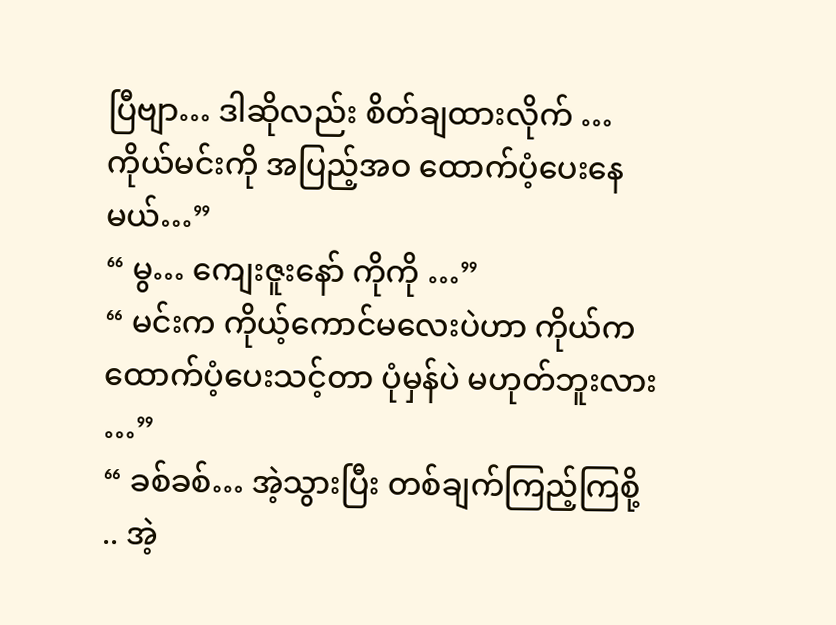ပြီဗျာ… ဒါဆိုလည်း စိတ်ချထားလိုက် … ကိုယ်မင်းကို အပြည့်အဝ ထောက်ပံ့ပေးနေမယ်…”
“ မွ… ကျေးဇူးနော် ကိုကို …”
“ မင်းက ကိုယ့်ကောင်မလေးပဲဟာ ကိုယ်က ထောက်ပံ့ပေးသင့်တာ ပုံမှန်ပဲ မဟုတ်ဘူးလား …”
“ ခစ်ခစ်… အဲ့သွားပြီး တစ်ချက်ကြည့်ကြစို့ .. အဲ့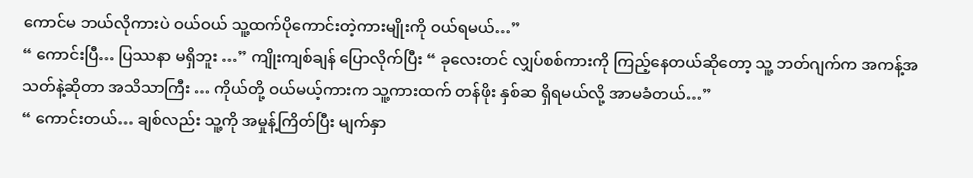ကောင်မ ဘယ်လိုကားပဲ ဝယ်ဝယ် သူ့ထက်ပိုကောင်းတဲ့ကားမျိုးကို ဝယ်ရမယ်…”
“ ကောင်းပြီ… ပြဿနာ မရှိဘူး …” ကျိုးကျစ်ချန် ပြောလိုက်ပြီး “ ခုလေးတင် လျှပ်စစ်ကားကို ကြည့်နေတယ်ဆိုတော့ သူ့ ဘတ်ဂျက်က အကန့်အသတ်နဲ့ဆိုတာ အသိသာကြီး … ကိုယ်တို့ ဝယ်မယ့်ကားက သူ့ကားထက် တန်ဖိုး နှစ်ဆ ရှိရမယ်လို့ အာမခံတယ်…”
“ ကောင်းတယ်… ချစ်လည်း သူ့ကို အမှုန့်ကြိတ်ပြီး မျက်နှာ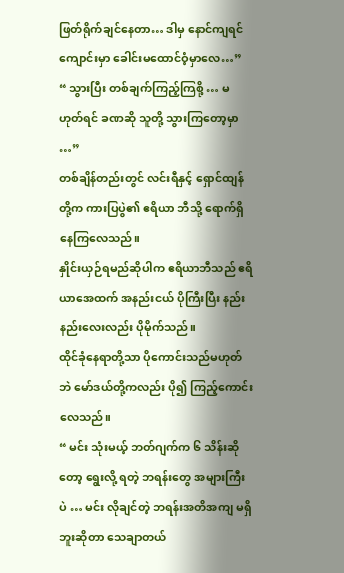ဖြတ်ရိုက်ချင်နေတာ… ဒါမှ နောင်ကျရင် ကျောင်းမှာ ခေါင်းမထောင်ဝံ့မှာလေ…”
“ သွားပြီး တစ်ချက်ကြည့်ကြစို့ … မဟုတ်ရင် ခဏဆို သူတို့ သွားကြတော့မှာ …”
တစ်ချိန်တည်းတွင် လင်းရီနှင့် ရှောင်ထျန်တို့က ကားပြပွဲ၏ ဧရိယာ ဘီသို့ ရောက်ရှိနေကြလေသည်။
နှိုင်းယှဉ်ရမည်ဆိုပါက ဧရိယာဘီသည် ဧရိယာအေထက် အနည်းငယ် ပိုကြီးပြီး နည်းနည်းလေးလည်း ပိုမိုက်သည်။
ထိုင်ခုံနေရာတို့သာ ပိုကောင်းသည်မဟုတ်ဘဲ မော်ဒယ်တို့ကလည်း ပို၍ ကြည့်ကောင်းလေသည်။
“ မင်း သုံးမယ့် ဘတ်ဂျက်က ၆ သိန်းဆိုတော့ ရွေးလို့ ရတဲ့ ဘရန်းတွေ အများကြီးပဲ … မင်း လိုချင်တဲ့ ဘရန်းအတိအကျ မရှိဘူးဆိုတာ သေချာတယ်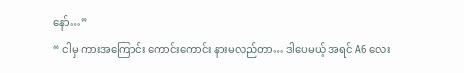နော်…”
“ ငါမှ ကားအကြောင်း ကောင်းကောင်း နားမလည်တာ… ဒါပေမယ့် အရင် A6 လေး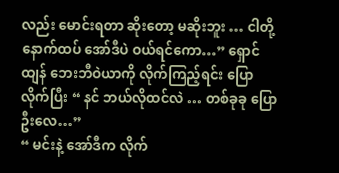လည်း မောင်းရတာ ဆိုးတော့ မဆိုးဘူး … ငါတို့ နောက်ထပ် အော်ဒီပဲ ဝယ်ရင်ကော…” ရှောင်ထျန် ဘေးဘီဝဲယာကို လိုက်ကြည့်ရင်း ပြောလိုက်ပြီး “ နင် ဘယ်လိုထင်လဲ … တစ်ခုခု ပြောဦးလေ…”
“ မင်းနဲ့ အော်ဒီက လိုက်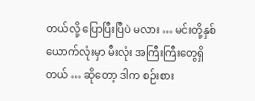တယ်လို့ ပြောပြီးပြီပဲ မလား … မင်းတို့နှစ်ယောက်လုံးမှာ မီးလုံး အကြီးကြီးတွေရှိတယ် … ဆိုတော့ ဒါက စဉ်းစား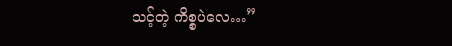သင့်တဲ့ ကိစ္စပဲလေ…”